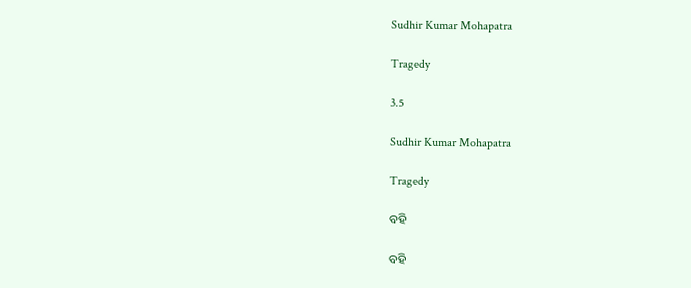Sudhir Kumar Mohapatra

Tragedy

3.5

Sudhir Kumar Mohapatra

Tragedy

ବହି

ବହି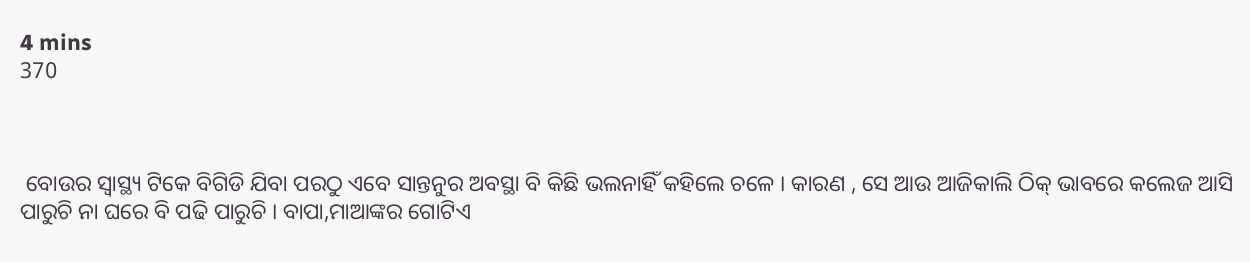4 mins
370



 ବୋଉର ସ୍ୱାସ୍ଥ୍ୟ ଟିକେ ବିଗିଡି ଯିବା ପରଠୁ ଏବେ ସାନ୍ତନୁର ଅବସ୍ଥା ବି କିଛି ଭଲନାହିଁ କହିଲେ ଚଳେ । କାରଣ , ସେ ଆଉ ଆଜିକାଲି ଠିକ୍ ଭାବରେ କଲେଜ ଆସି ପାରୁଚି ନା ଘରେ ବି ପଢି ପାରୁଚି । ବାପା,ମାଆଙ୍କର ଗୋଟିଏ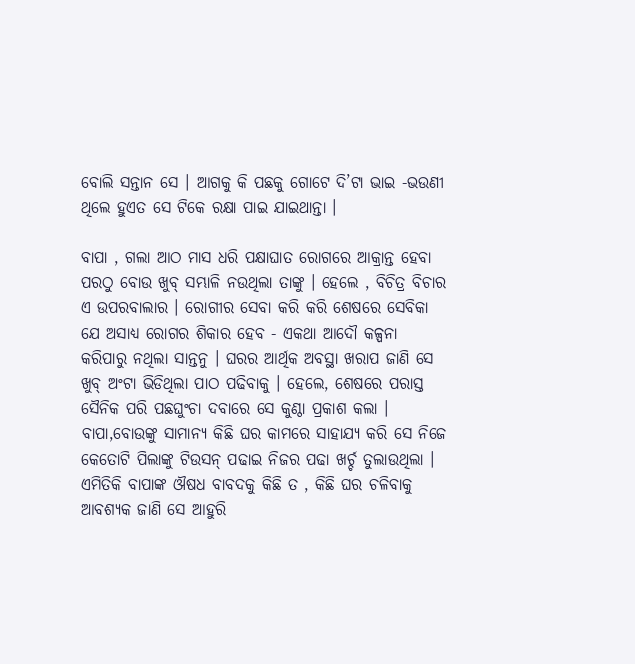ବୋଲି ସନ୍ତାନ ସେ । ଆଗକୁ କି ପଛକୁ ଗୋଟେ ଦି’ଟା ଭାଇ -ଭଉଣୀ ଥିଲେ ହୁଏତ ସେ ଟିକେ ରକ୍ଷା ପାଇ ଯାଇଥାନ୍ତା ।

ବାପା , ଗଲା ଆଠ ମାସ ଧରି ପକ୍ଷାଘାତ ରୋଗରେ ଆକ୍ରାନ୍ତ ହେବା ପରଠୁ ବୋଉ ଖୁବ୍ ସମ୍ଭାଳି ନଉଥିଲା ତାଙ୍କୁ । ହେଲେ , ବିଚିତ୍ର ବିଚାର ଏ ଉପରବାଲାର । ରୋଗୀର ସେବା କରି କରି ଶେଷରେ ସେବିକା ଯେ ଅସାଧ୍ୟ ରୋଗର ଶିକାର ହେବ - ଏକଥା ଆଦୌ କଳ୍ପନା କରିପାରୁ ନଥିଲା ସାନ୍ତନୁ । ଘରର ଆର୍ଥିକ ଅବସ୍ଥା ଖରାପ ଜାଣି ସେ ଖୁବ୍ ଅଂଟା ଭିଡିଥିଲା ପାଠ ପଢିବାକୁ । ହେଲେ, ଶେଷରେ ପରାସ୍ତ ସୈନିକ ପରି ପଛଘୁଂଚା ଦବାରେ ସେ କୁଣ୍ଠା ପ୍ରକାଶ କଲା । ବାପା,ବୋଉଙ୍କୁ ସାମାନ୍ୟ କିଛି ଘର କାମରେ ସାହାଯ୍ୟ କରି ସେ ନିଜେ କେତୋଟି ପିଲାଙ୍କୁ ଟିଉସନ୍ ପଢାଇ ନିଜର ପଢା ଖର୍ଚ୍ଚ ତୁଲାଉଥିଲା । ଏମିତିକି ବାପାଙ୍କ ଔଷଧ ବାବଦକୁ କିଛି ତ , କିଛି ଘର ଚଳିବାକୁ ଆବଶ୍ୟକ ଜାଣି ସେ ଆହୁରି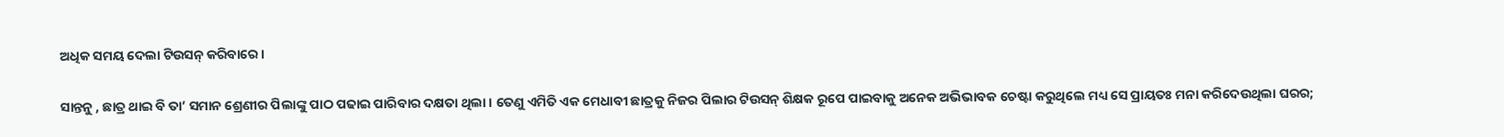ଅଧିକ ସମୟ ଦେଲା ଟିଉସନ୍ କରିବାରେ ।

ସାନ୍ତନୁ , ଛାତ୍ର ଥାଇ ବି ତା’ ସମାନ ଶ୍ରେଣୀର ପିଲାଙ୍କୁ ପାଠ ପଢାଇ ପାରିବାର ଦକ୍ଷତା ଥିଲା । ତେଣୁ ଏମିତି ଏକ ମେଧାବୀ ଛାତ୍ରକୁ ନିଜର ପିଲାର ଟିଉସନ୍ ଶିକ୍ଷକ ରୂପେ ପାଇବାକୁ ଅନେକ ଅଭିଭାବକ ଚେଷ୍ଟା କରୁଥିଲେ ମଧ୍ୟ ସେ ପ୍ରାୟତଃ ମନା କରିଦେଉଥିଲା ଘରର;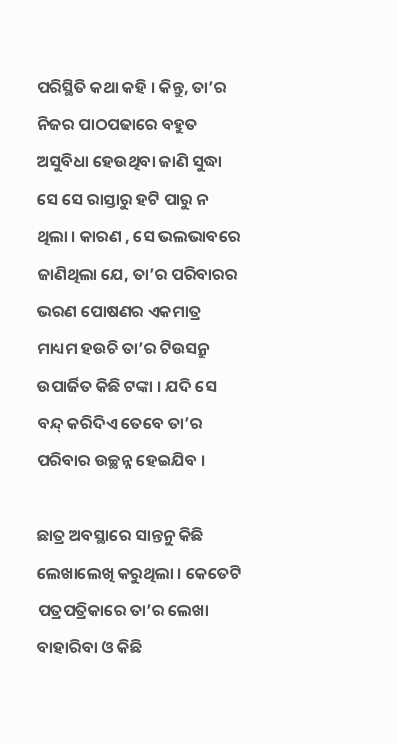ପରିସ୍ଥିତି କଥା କହି । କିନ୍ତୁ, ତା’ର ନିଜର ପାଠପଢାରେ ବହୁତ ଅସୁବିଧା ହେଉଥିବା ଜାଣି ସୁଦ୍ଧା ସେ ସେ ରାସ୍ତାରୁ ହଟି ପାରୁ ନ ଥିଲା । କାରଣ , ସେ ଭଲଭାବରେ ଜାଣିଥିଲା ଯେ, ତା’ର ପରିବାରର ଭରଣ ପୋଷଣର ଏକମାତ୍ର ମାଧ୍ୟମ ହଉଚି ତା’ର ଟିଉସନ୍ରୁ ଉପାର୍ଜିତ କିଛି ଟଙ୍କା । ଯଦି ସେ ବନ୍ଦ୍ କରିଦିଏ ତେବେ ତା’ର ପରିବାର ଉଚ୍ଛନ୍ନ ହେଇଯିବ ।

ଛାତ୍ର ଅବସ୍ଥାରେ ସାନ୍ତନୁ କିଛି ଲେଖାଲେଖି କରୁଥିଲା । କେତେଟି ପତ୍ରପତ୍ରିକାରେ ତା’ର ଲେଖା ବାହାରିବା ଓ କିଛି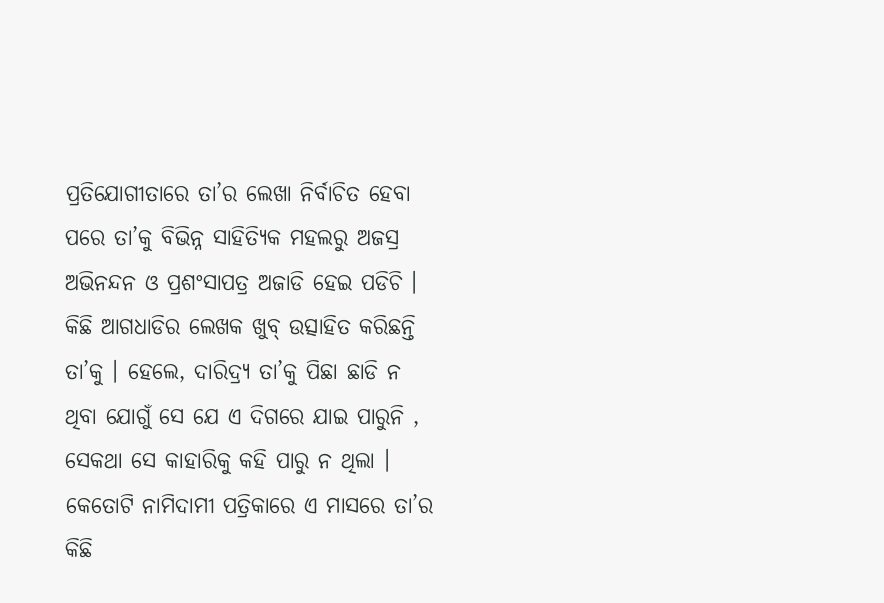ପ୍ରତିଯୋଗୀତାରେ ତା’ର ଲେଖା ନିର୍ବାଚିତ ହେବା ପରେ ତା’କୁ ବିଭିନ୍ନ ସାହିତ୍ୟିକ ମହଲରୁ ଅଜସ୍ର ଅଭିନନ୍ଦନ ଓ ପ୍ରଶଂସାପତ୍ର ଅଜାଡି ହେଇ ପଡିଚି । କିଛି ଆଗଧାଡିର ଲେଖକ ଖୁବ୍ ଉତ୍ସାହିତ କରିଛନ୍ତି ତା’କୁ । ହେଲେ, ଦାରିଦ୍ର‌୍ୟ ତା’କୁ ପିଛା ଛାଡି ନ ଥିବା ଯୋଗୁଁ ସେ ଯେ ଏ ଦିଗରେ ଯାଇ ପାରୁନି , ସେକଥା ସେ କାହାରିକୁ କହି ପାରୁ ନ ଥିଲା । କେତୋଟି ନାମିଦାମୀ ପତ୍ରିକାରେ ଏ ମାସରେ ତା’ର କିଛି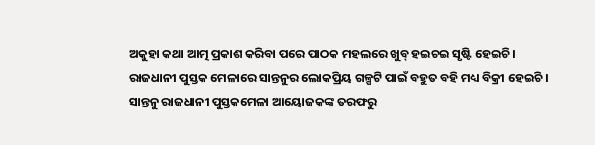ଅକୁହା କଥା ଆତ୍ମ ପ୍ରକାଶ କରିବା ପରେ ପାଠକ ମହଲରେ ଖୁବ୍ ହଇଚଇ ସୃଷ୍ଟି ହେଇଚି । ରାଜଧାନୀ ପୁସ୍ତକ ମେଳାରେ ସାନ୍ତନୁର ଲୋକପ୍ରିୟ ଗଳ୍ପଟି ପାଇଁ ବହୁତ ବହି ମଧ୍ୟ ବିକ୍ରୀ ହେଇଚି । ସାନ୍ତନୁ ରାଜଧାନୀ ପୁସ୍ତକମେଳା ଆୟୋଜକଙ୍କ ତରଫରୁ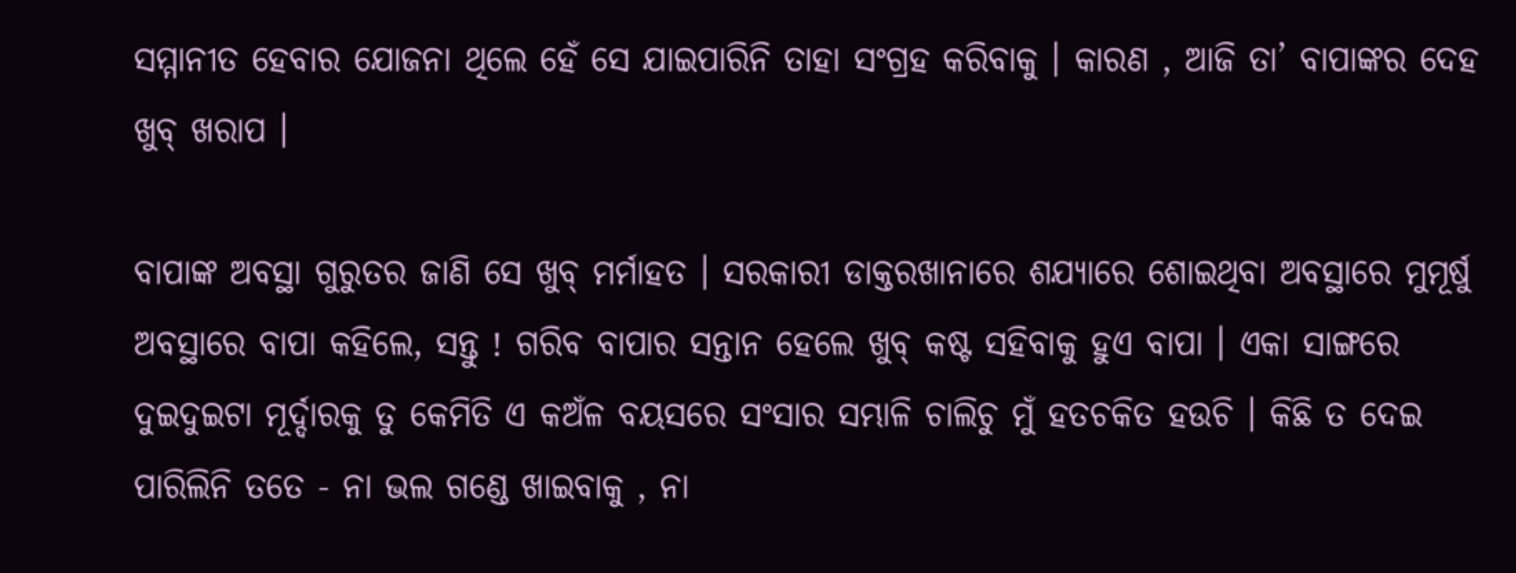ସମ୍ମାନୀତ ହେବାର ଯୋଜନା ଥିଲେ ହେଁ ସେ ଯାଇପାରିନି ତାହା ସଂଗ୍ରହ କରିବାକୁ । କାରଣ , ଆଜି ତା’ ବାପାଙ୍କର ଦେହ ଖୁବ୍ ଖରାପ ।

ବାପାଙ୍କ ଅବସ୍ଥା ଗୁରୁତର ଜାଣି ସେ ଖୁବ୍ ମର୍ମାହତ । ସରକାରୀ ଡାକ୍ତରଖାନାରେ ଶଯ୍ୟାରେ ଶୋଇଥିବା ଅବସ୍ଥାରେ ମୁମୂର୍ଷୁ ଅବସ୍ଥାରେ ବାପା କହିଲେ, ସନ୍ତୁ ! ଗରିବ ବାପାର ସନ୍ତାନ ହେଲେ ଖୁବ୍ କଷ୍ଟ ସହିବାକୁ ହୁଏ ବାପା । ଏକା ସାଙ୍ଗରେ ଦୁଇଦୁଇଟା ମୂର୍ଦ୍ଦାରକୁ ତୁ କେମିତି ଏ କଅଁଳ ବୟସରେ ସଂସାର ସମ୍ଭାଳି ଚାଲିଚୁ ମୁଁ ହତଚକିତ ହଉଚି । କିଛି ତ ଦେଇ ପାରିଲିନି ତତେ - ନା ଭଲ ଗଣ୍ଡେ ଖାଇବାକୁ , ନା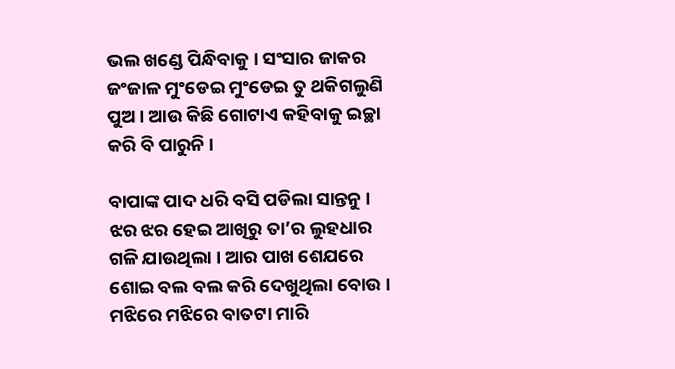ଭଲ ଖଣ୍ଡେ ପିନ୍ଧିବାକୁ । ସଂସାର ଜାକର ଜଂଜାଳ ମୁଂଡେଇ ମୁଂଡେଇ ତୁ ଥକିଗଲୁଣି ପୁଅ । ଆଉ କିଛି ଗୋଟାଏ କହିବାକୁ ଇଚ୍ଛା କରି ବି ପାରୁନି ।

ବାପାଙ୍କ ପାଦ ଧରି ବସି ପଡିଲା ସାନ୍ତନୁ । ଝର ଝର ହେଇ ଆଖିରୁ ତା’ର ଲୁହଧାର ଗଳି ଯାଉଥିଲା । ଆର ପାଖ ଶେଯରେ ଶୋଇ ବଲ ବଲ କରି ଦେଖୁଥିଲା ବୋଉ । ମଝିରେ ମଝିରେ ବାତଟା ମାରି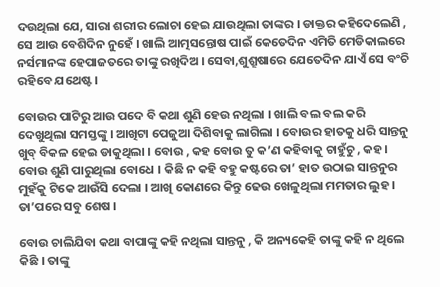ଦଉଥିଲା ଯେ, ସାରା ଶରୀର ଲୋଚା ହେଇ ଯାଉଥିଲା ତାଙ୍କର । ଡାକ୍ତର କହିଦେଲେଣି , ସେ ଆଉ ବେଶିଦିନ ନୁହେଁ । ଖାଲି ଆତ୍ମସନ୍ତୋଷ ପାଇଁ କେତେଦିନ ଏମିତି ମେଡିକାଲରେ ନର୍ସମାନଙ୍କ ହେପାଜତରେ ତାଙ୍କୁ ରଖିଦିଅ । ସେବା,ଶୁଶ୍ରୂଷାରେ ଯେତେଦିନ ଯାଏଁ ସେ ବଂଚି ରହିବେ ଯଥେଷ୍ଟ ।

ବୋଉର ପାଟିରୁ ଆଉ ପଦେ ବି କଥା ଶୁଣି ହେଉ ନଥିଲା । ଖାଲି ବଲ ବଲ କରି ଦେଖୁଥିଲା ସମସ୍ତଙ୍କୁ । ଆଖିଟା ପେଜୁଆ ଦିଶିବାକୁ ଲାଗିଲା । ବୋଉର ହାତକୁ ଧରି ସାନ୍ତନୁ ଖୁବ୍ ବିକଳ ହେଇ ଡାକୁଥିଲା । ବୋଉ , କହ ବୋଉ ତୁ କ’ଣ କହିବାକୁ ଚାହୁଁଚୁ , କହ । ବୋଉ ଶୁଣି ପାରୁଥିଲା ବୋଧେ । କିଛି ନ କହି ବହୁ କଷ୍ଟରେ ତା’ ହାତ ଉଠାଇ ସାନ୍ତନୁର ମୁହଁକୁ ଟିକେ ଆଉଁସି ଦେଲା । ଆଖି କୋଣରେ କିନ୍ତୁ ଢେଉ ଖେଳୁଥିଲା ମମତାର ଲୁହ । ତା’ପରେ ସବୁ ଶେଷ ।

ବୋଉ ଚାଲିଯିବା କଥା ବାପାଙ୍କୁ କହି ନଥିଲା ସାନ୍ତନୁ , କି ଅନ୍ୟକେହି ତାଙ୍କୁ କହି ନ ଥିଲେ କିଛି । ତାଙ୍କୁ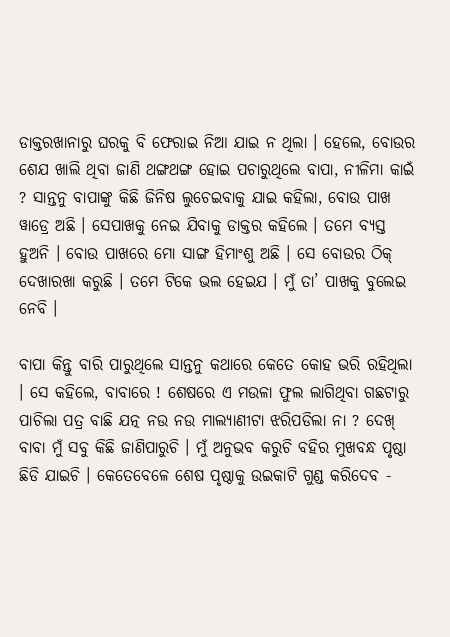ଡାକ୍ତରଖାନାରୁ ଘରକୁ ବି ଫେରାଇ ନିଆ ଯାଇ ନ ଥିଲା । ହେଲେ, ବୋଉର ଶେଯ ଖାଲି ଥିବା ଜାଣି ଥଙ୍ଗଥଙ୍ଗ ହୋଇ ପଚାରୁଥିଲେ ବାପା, ନୀଳିମା କାଇଁ ? ସାନ୍ତନୁ ବାପାଙ୍କୁ କିଛି ଜିନିଷ ଲୁଚେଇବାକୁ ଯାଇ କହିଲା, ବୋଉ ପାଖ ୱାଡ୍ରେ ଅଛି । ସେପାଖକୁ ନେଇ ଯିବାକୁ ଡାକ୍ତର କହିଲେ । ତମେ ବ୍ୟସ୍ତ ହୁଅନି । ବୋଉ ପାଖରେ ମୋ ସାଙ୍ଗ ହିମାଂଶୁ ଅଛି । ସେ ବୋଉର ଠିକ୍ ଦେଖାରଖା କରୁଛି । ତମେ ଟିକେ ଭଲ ହେଇଯ । ମୁଁ ତା’ ପାଖକୁ ବୁଲେଇ ନେବି ।

ବାପା କିନ୍ତୁ ବାରି ପାରୁଥିଲେ ସାନ୍ତନୁ କଥାରେ କେତେ କୋହ ଭରି ରହିଥିଲା । ସେ କହିଲେ, ବାବାରେ ! ଶେଷରେ ଏ ମଉଳା ଫୁଲ ଲାଗିଥିବା ଗଛଟାରୁ ପାଚିଲା ପତ୍ର ବାଛି ଯତ୍ନ ନଉ ନଉ ମାଲ୍ୟାଣୀଟା ଝରିପଡିଲା ନା ? ଦେଖ୍ ବାବା ମୁଁ ସବୁ କିଛି ଜାଣିପାରୁଚି । ମୁଁ ଅନୁଭବ କରୁଚି ବହିର ମୁଖବନ୍ଧ ପୃଷ୍ଠା ଛିଡି ଯାଇଚି । କେତେବେଳେ ଶେଷ ପୃଷ୍ଠାକୁ ଉଇକାଟି ଗୁଣ୍ଡ କରିଦେବ -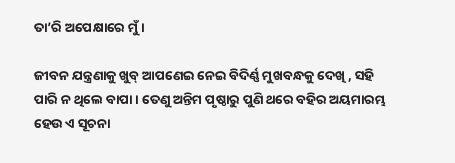ତା’ରି ଅପେକ୍ଷାରେ ମୁଁ ।

ଜୀବନ ଯନ୍ତ୍ରଣାକୁ ଖୁବ୍ ଆପଣେଇ ନେଇ ବିଦିର୍ଣ୍ଣ ମୁଖବନ୍ଧକୁ ଦେଖି , ସହି ପାରି ନ ଥିଲେ ବାପା । ତେଣୁ ଅନ୍ତିମ ପୃଷ୍ଠାରୁ ପୁଣି ଥରେ ବହିର ଅୟମାରମ୍ଭ ହେଉ ଏ ସୂଚନା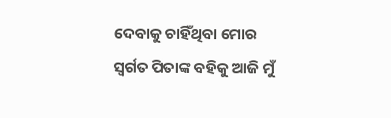ଦେବାକୁ ଚାହିଁଥିବା ମୋର ସ୍ୱର୍ଗତ ପିତାଙ୍କ ବହିକୁ ଆଜି ମୁଁ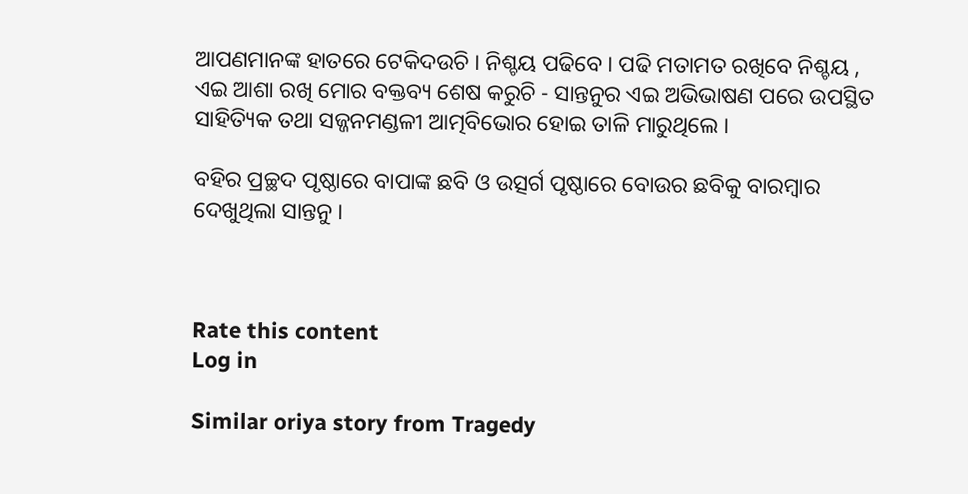ଆପଣମାନଙ୍କ ହାତରେ ଟେକିଦଉଚି । ନିଶ୍ଚୟ ପଢିବେ । ପଢି ମତାମତ ରଖିବେ ନିଶ୍ଚୟ , ଏଇ ଆଶା ରଖି ମୋର ବକ୍ତବ୍ୟ ଶେଷ କରୁଚି - ସାନ୍ତନୁର ଏଇ ଅଭିଭାଷଣ ପରେ ଉପସ୍ଥିତ ସାହିତ୍ୟିକ ତଥା ସଜ୍ଜନମଣ୍ଡଳୀ ଆତ୍ମବିଭୋର ହୋଇ ତାଳି ମାରୁଥିଲେ ।

ବହିର ପ୍ରଚ୍ଛଦ ପୃଷ୍ଠାରେ ବାପାଙ୍କ ଛବି ଓ ଉତ୍ସର୍ଗ ପୃଷ୍ଠାରେ ବୋଉର ଛବିକୁ ବାରମ୍ବାର ଦେଖୁଥିଲା ସାନ୍ତନୁ ।



Rate this content
Log in

Similar oriya story from Tragedy